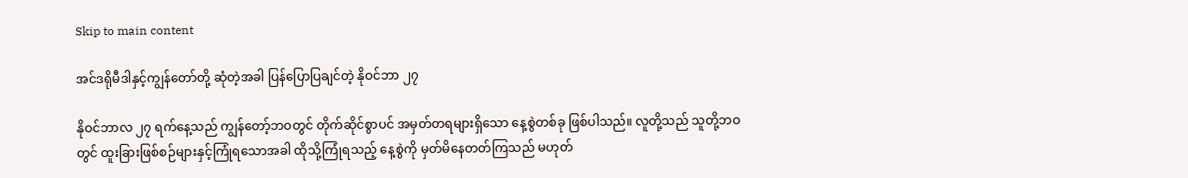Skip to main content

အင်ဒရိုမီဒါနှင့်ကျွန်တော်တို့ ဆုံတဲ့အခါ ပြန်ပြောပြချင်တဲ့ နိုဝင်ဘာ ၂၇

နိုဝင်ဘာလ ၂၇ ရက်နေ့သည် ကျွန်တော့်ဘဝတွင် တိုက်ဆိုင်စွာပင် အမှတ်တရများရှိသော နေ့စွဲတစ်ခု ဖြစ်ပါသည်။ လူတို့သည် သူတို့ဘဝတွင် ထူးခြားဖြစ်စဉ်များနှင့်ကြုံရသောအခါ ထိုသို့ကြုံရသည့် နေ့စွဲကို မှတ်မိနေတတ်ကြသည် မဟုတ်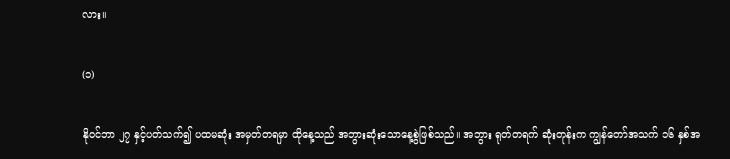လား။

(၁)

နိုဝင်ဘာ ၂၇ နှင့်ပတ်သက်၍ ပထမဆုံး အမှတ်တရမှာ ထိုနေ့သည် အဘွားဆုံးသောနေ့စွဲဖြစ်သည်။ အဘွား ရုတ်တရက် ဆုံးတုန်းက ကျွန်တော်အသက် ၁၆ နှစ်အ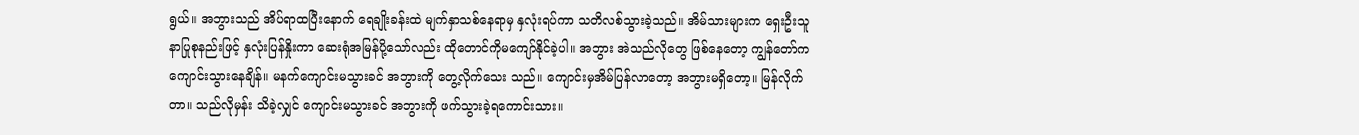ရွယ်။ အဘွားသည် အိပ်ရာထပြီးနောက် ရေချိုးခန်းထဲ မျက်နှာသစ်နေရာမှ နှလုံးရပ်ကာ သတိလစ်သွားခဲ့သည်။ အိမ်သားများက ရှေးဦးသူနာပြုစုနည်းဖြင့် နှလုံးပြန်နှိုးကာ ဆေးရုံအမြန်ပို့သော်လည်း ထိုတောင်ကိုမကျော်နိုင်ခဲ့ပါ။ အဘွား အဲသည်လိုတွေ ဖြစ်နေတော့ ကျွန်တော်က ကျောင်းသွားနေချိန်။ မနက်ကျောင်းမသွားခင် အဘွားကို တွေ့လိုက်သေး သည်။ ကျောင်းမှအိမ်ပြန်လာတော့ အဘွားမရှိတော့။ မြန်လိုက်တာ။ သည်လိုမှန်း သိခဲ့လျှင် ကျောင်းမသွားခင် အဘွားကို ဖက်သွားခဲ့ရကောင်းသား။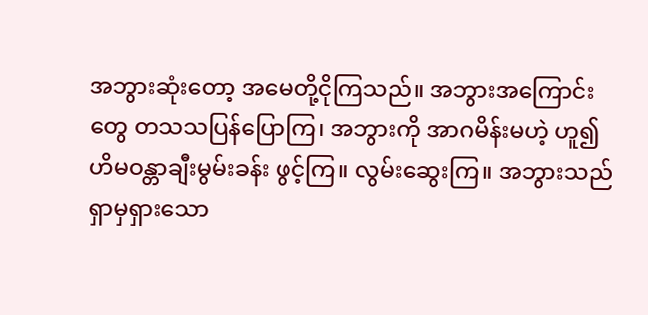အဘွားဆုံးတော့ အမေတို့ငိုကြသည်။ အဘွားအကြောင်းတွေ တသသပြန်ပြောကြ၊ အဘွားကို အာဂမိန်းမဟဲ့ ဟူ၍ ဟိမဝန္တာချီးမွမ်းခန်း ဖွင့်ကြ။ လွမ်းဆွေးကြ။ အဘွားသည် ရှာမှရှားသော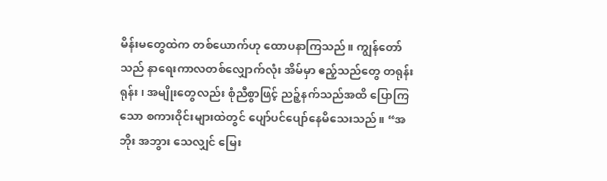မိန်းမတွေထဲက တစ်ယောက်ဟု ထောပနာကြသည်။ ကျွန်တော်သည် နာရေးကာလတစ်လျှောက်လုံး အိမ်မှာ ဧည့်သည်တွေ တရုန်းရုန်း၊ အမျိုးတွေလည်း စုံညီစွာဖြင့် ညဉ့်နက်သည်အထိ ပြောကြသော စကားဝိုင်းများထဲတွင် ပျော်ပင်ပျော်နေမိသေးသည်။ “အဘိုး အဘွား သေလျှင် မြေး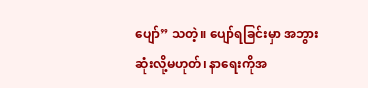ပျော်” သတဲ့။ ပျော်ရခြင်းမှာ အဘွားဆုံးလို့မဟုတ်၊ နာရေးကိုအ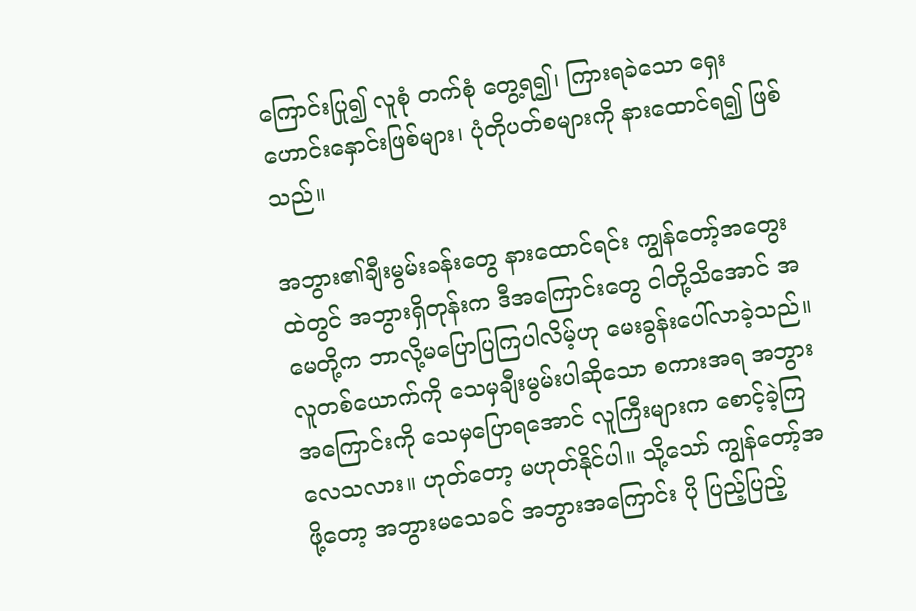ကြောင်းပြု၍ လူစုံ တက်စုံ တွေ့ရ၍၊ ကြားရခဲသော ရှေးဟောင်းနှောင်းဖြစ်များ၊ ပုံတိုပတ်စများကို နားထောင်ရ၍ ဖြစ်သည်။

အဘွား၏ချီးမွမ်းခန်းတွေ နားထောင်ရင်း ကျွန်တော့်အတွေးထဲတွင် အဘွားရှိတုန်းက ဒီအကြောင်းတွေ ငါတို့သိအောင် အမေတို့က ဘာလို့မပြောပြကြပါလိမ့်ဟု မေးခွန်းပေါ်လာခဲ့သည်။ လူတစ်ယောက်ကို သေမှချီးမွမ်းပါဆိုသော စကားအရ အဘွားအကြောင်းကို သေမှပြောရအောင် လူကြီးများက စောင့်ခဲ့ကြ လေသလား။ ဟုတ်တော့ မဟုတ်နိုင်ပါ။ သို့သော် ကျွန်တော့်အဖို့တော့ အဘွားမသေခင် အဘွားအကြောင်း ပို ပြည့်ပြည့်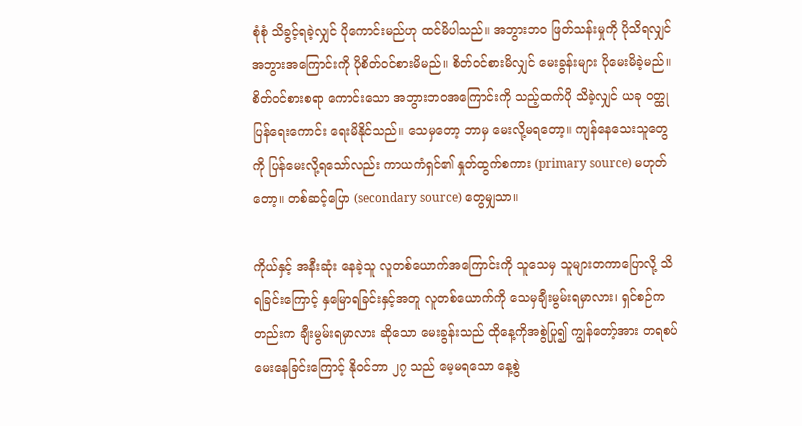စုံစုံ သိခွင့်ရခဲ့လျှင် ပိုကောင်းမည်ဟု ထင်မိပါသည်။ အဘွားဘဝ ဖြတ်သန်းမှုကို ပိုသိရလျှင် အဘွားအကြောင်းကို ပိုစိတ်ဝင်စားမိမည်။ စိတ်ဝင်စားမိလျှင် မေးခွန်းများ ပိုမေးမိခဲ့မည်။ စိတ်ဝင်စားစရာ ကောင်းသော အဘွားဘဝအကြောင်းကို သည့်ထက်ပို သိခဲ့လျှင် ယခု ဝတ္ထုပြန်ရေးကောင်း ရေးမိနိုင်သည်။ သေမှတော့ ဘာမှ မေးလို့မရတော့။ ကျန်နေသေးသူတွေကို ပြန်မေးလို့ရသော်လည်း ကာယကံရှင်၏ နှုတ်ထွက်စကား (primary source) မဟုတ်တော့။ တစ်ဆင့်ပြော (secondary source) တွေမျှသာ။

ကိုယ်နှင့် အနီးဆုံး နေခဲ့သူ လူတစ်ယောက်အကြောင်းကို သူသေမှ သူများတကာပြောလို့ သိရခြင်းကြောင့် နှမြောရခြင်းနှင့်အတူ လူတစ်ယောက်ကို သေမှချီးမွမ်းရမှာလား၊ ရှင်စဉ်ကတည်းက ချီးမွမ်းရမှာလား ဆိုသော မေးခွန်းသည် ထိုနေ့ကိုအစွဲပြု၍ ကျွန်တော့်အား တရစပ်မေးနေခြင်းကြောင့် နိုဝင်ဘာ ၂၇ သည် မေ့မရသော နေ့စွဲ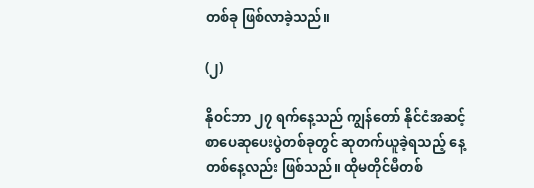တစ်ခု ဖြစ်လာခဲ့သည်။

(၂)

နိုဝင်ဘာ ၂၇ ရက်နေ့သည် ကျွန်တော် နိုင်ငံအဆင့် စာပေဆုပေးပွဲတစ်ခုတွင် ဆုတက်ယူခဲ့ရသည့် နေ့ တစ်နေ့လည်း ဖြစ်သည်။ ထိုမတိုင်မီတစ်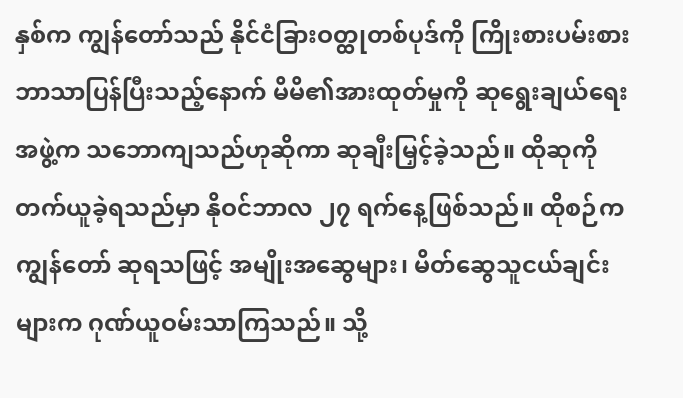နှစ်က ကျွန်တော်သည် နိုင်ငံခြားဝတ္ထုတစ်ပုဒ်ကို ကြိုးစားပမ်းစား ဘာသာပြန်ပြီးသည့်နောက် မိမိ၏အားထုတ်မှုကို ဆုရွေးချယ်ရေးအဖွဲ့က သဘောကျသည်ဟုဆိုကာ ဆုချီးမြှင့်ခဲ့သည်။ ထိုဆုကို တက်ယူခဲ့ရသည်မှာ နိုဝင်ဘာလ ၂၇ ရက်နေ့ဖြစ်သည်။ ထိုစဉ်က ကျွန်တော် ဆုရသဖြင့် အမျိုးအဆွေများ၊ မိတ်ဆွေသူငယ်ချင်းများက ဂုဏ်ယူဝမ်းသာကြသည်။ သို့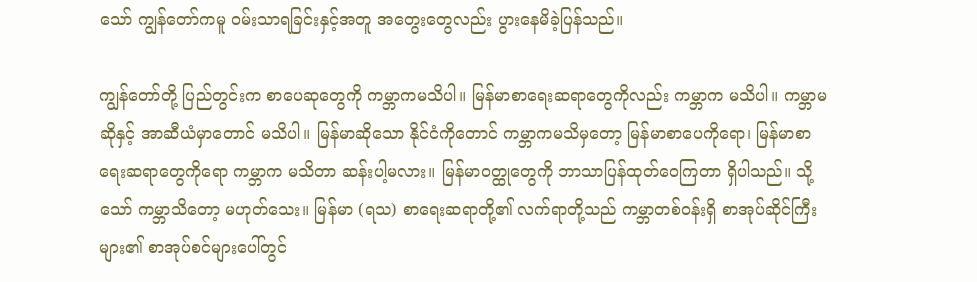သော် ကျွန်တော်ကမူ ဝမ်းသာရခြင်းနှင့်အတူ အတွေးတွေလည်း ပွားနေမိခဲ့ပြန်သည်။

ကျွန်တော်တို့ ပြည်တွင်းက စာပေဆုတွေကို ကမ္ဘာကမသိပါ။ မြန်မာစာရေးဆရာတွေကိုလည်း ကမ္ဘာက မသိပါ။ ကမ္ဘာမဆိုနှင့် အာဆီယံမှာတောင် မသိပါ။ မြန်မာဆိုသော နိုင်ငံကိုတောင် ကမ္ဘာကမသိမှတော့ မြန်မာစာပေကိုရော၊ မြန်မာစာရေးဆရာတွေကိုရော ကမ္ဘာက မသိတာ ဆန်းပါ့မလား။ မြန်မာဝတ္ထုတွေကို ဘာသာပြန်ထုတ်ဝေကြတာ ရှိပါသည်။ သို့သော် ကမ္ဘာသိတော့ မဟုတ်သေး။ မြန်မာ (ရသ) စာရေးဆရာတို့၏ လက်ရာတို့သည် ကမ္ဘာတစ်ဝန်းရှိ စာအုပ်ဆိုင်ကြီးများ၏ စာအုပ်စင်များပေါ်တွင်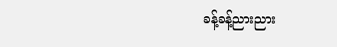ခန့်ခန့်ညားညား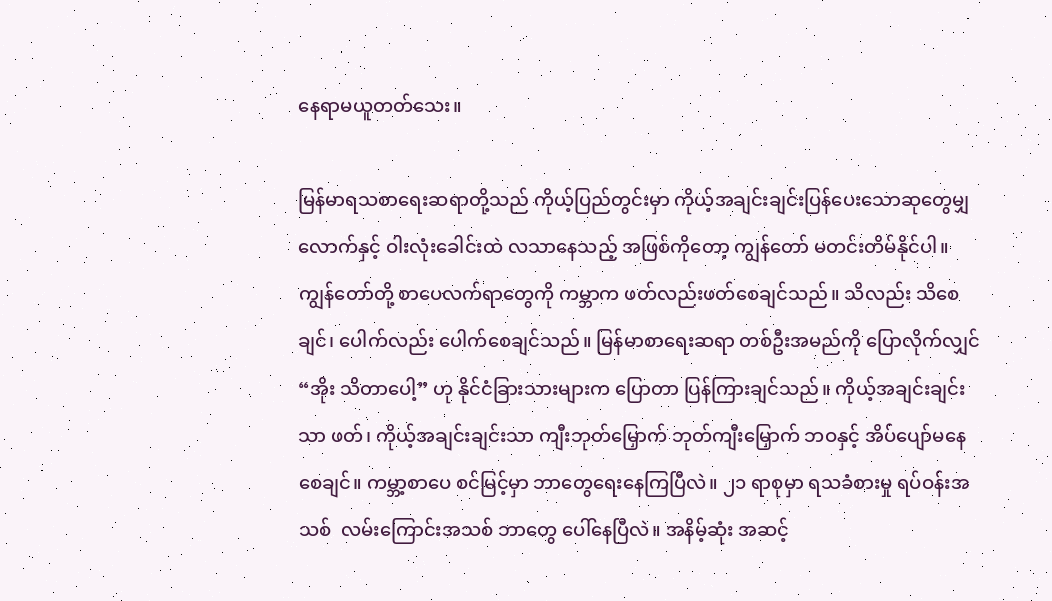နေရာမယူတတ်သေး။

မြန်မာရသစာရေးဆရာတို့သည် ကိုယ့်ပြည်တွင်းမှာ ကိုယ့်အချင်းချင်းပြန်ပေးသောဆုတွေမျှလောက်နှင့် ဝါးလုံးခေါင်းထဲ လသာနေသည့် အဖြစ်ကိုတော့ ကျွန်တော် မတင်းတိမ်နိုင်ပါ။ ကျွန်တော်တို့ စာပေလက်ရာတွေကို ကမ္ဘာက ဖတ်လည်းဖတ်စေချင်သည်။ သိလည်း သိစေချင်၊ ပေါက်လည်း ပေါက်စေချင်သည်။ မြန်မာစာရေးဆရာ တစ်ဦးအမည်ကို ပြောလိုက်လျှင် “အိုး သိတာပေါ့” ဟု နိုင်ငံခြားသားများက ပြောတာ ပြန်ကြားချင်သည်။ ကိုယ့်အချင်းချင်းသာ ဖတ်၊ ကိုယ့်အချင်းချင်းသာ ကျီးဘုတ်မြှောက် ဘုတ်ကျီးမြှောက် ဘဝနှင့် အိပ်ပျော်မနေစေချင်။ ကမ္ဘာ့စာပေ စင်မြင့်မှာ ဘာတွေရေးနေကြပြီလဲ။ ၂၁ ရာစုမှာ ရသခံစားမှု ရပ်ဝန်းအသစ်  လမ်းကြောင်းအသစ် ဘာတွေ ပေါ်နေပြီလဲ။ အနိမ့်ဆုံး အဆင့်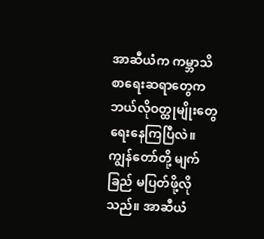အာဆီယံက ကမ္ဘာသိ စာရေးဆရာတွေက ဘယ်လိုဝတ္ထုမျိုးတွေ ရေးနေကြပြီလဲ။ ကျွန်တော်တို့ မျက်ခြည် မပြတ်ဖို့လိုသည်။ အာဆီယံ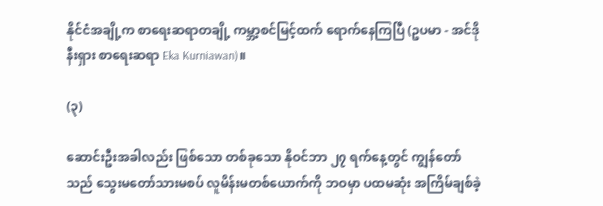နိုင်ငံအချို့က စာရေးဆရာတချို့ ကမ္ဘာ့စင်မြင့်ထက် ရောက်နေကြပြီ (ဥပမာ - အင်ဒိုနီးရှား စာရေးဆရာ Eka Kurniawan)။

(၃)

ဆောင်းဦးအခါလည်း ဖြစ်သော တစ်ခုသော နိုဝင်ဘာ ၂၇ ရက်နေ့တွင် ကျွန်တော်သည် သွေးမတော်သားမစပ် လူမိန်းမတစ်ယောက်ကို ဘဝမှာ ပထမဆုံး အကြိမ်ချစ်ခဲ့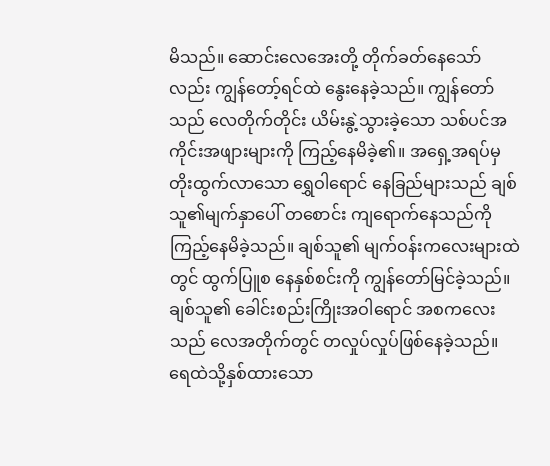မိသည်။ ဆောင်းလေအေးတို့ တိုက်ခတ်နေသော်လည်း ကျွန်တော့်ရင်ထဲ နွေးနေခဲ့သည်။ ကျွန်တော်သည် လေတိုက်တိုင်း ယိမ်းနွဲ့သွားခဲ့သော သစ်ပင်အကိုင်းအဖျားများကို ကြည့်နေမိခဲ့၏။ အရှေ့အရပ်မှ တိုးထွက်လာသော ရွှေဝါရောင် နေခြည်များသည် ချစ်သူ၏မျက်နှာပေါ် တစောင်း ကျရောက်နေသည်ကို ကြည့်နေမိခဲ့သည်။ ချစ်သူ၏ မျက်ဝန်းကလေးများထဲတွင် ထွက်ပြူစ နေနှစ်စင်းကို ကျွန်တော်မြင်ခဲ့သည်။ ချစ်သူ၏ ခေါင်းစည်းကြိုးအဝါရောင် အစကလေးသည် လေအတိုက်တွင် တလှုပ်လှုပ်ဖြစ်နေခဲ့သည်။ ရေထဲသို့နှစ်ထားသော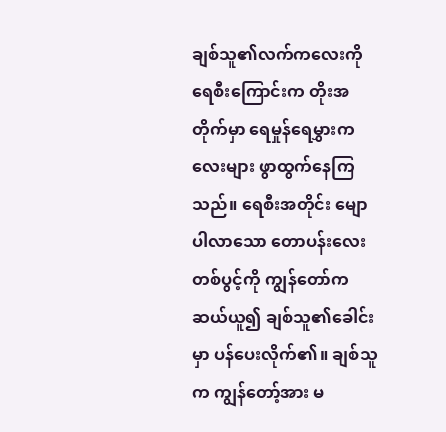ချစ်သူ၏လက်ကလေးကို ရေစီးကြောင်းက တိုးအတိုက်မှာ ရေမှုန်ရေမွှားကလေးများ ဖွာထွက်နေကြသည်။ ရေစီးအတိုင်း မျောပါလာသော တောပန်းလေးတစ်ပွင့်ကို ကျွန်တော်က ဆယ်ယူ၍ ချစ်သူ၏ခေါင်းမှာ ပန်ပေးလိုက်၏။ ချစ်သူက ကျွန်တော့်အား မ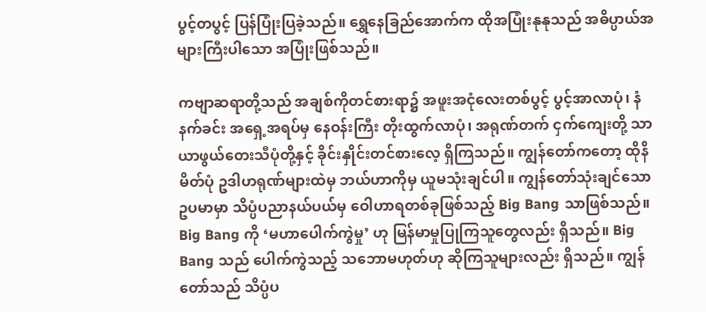ပွင့်တပွင့် ပြန်ပြုံးပြခဲ့သည်။ ရွှေနေခြည်အောက်က ထိုအပြုံးနုနုသည် အဓိပ္ပာယ်အများကြီးပါသော အပြုံးဖြစ်သည်။

ကဗျာဆရာတို့သည် အချစ်ကိုတင်စားရာ၌ အဖူးအငုံလေးတစ်ပွင့် ပွင့်အာလာပုံ၊ နံနက်ခင်း အရှေ့အရပ်မှ နေဝန်းကြီး တိုးထွက်လာပုံ၊ အရုဏ်တက် ငှက်ကျေးတို့ သာယာဖွယ်တေးသီပုံတို့နှင့် ခိုင်းနှိုင်းတင်စားလေ့ ရှိကြသည်။ ကျွန်တော်ကတော့ ထိုနိမိတ်ပုံ ဥဒါဟရုဏ်များထဲမှ ဘယ်ဟာကိုမှ ယူမသုံးချင်ပါ။ ကျွန်တော်သုံးချင်သော ဥပမာမှာ သိပ္ပံပညာနယ်ပယ်မှ ဝေါဟာရတစ်ခုဖြစ်သည့် Big Bang သာဖြစ်သည်။ Big Bang ကို ‘မဟာပေါက်ကွဲမှု’ ဟု မြန်မာမှုပြုကြသူတွေလည်း ရှိသည်။ Big Bang သည် ပေါက်ကွဲသည့် သဘောမဟုတ်ဟု ဆိုကြသူများလည်း ရှိသည်။ ကျွန်တော်သည် သိပ္ပံပ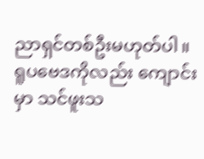ညာရှင်တစ်ဦးမဟုတ်ပါ။ ရူပဗေဒကိုလည်း ကျောင်းမှာ သင်ဖူးသ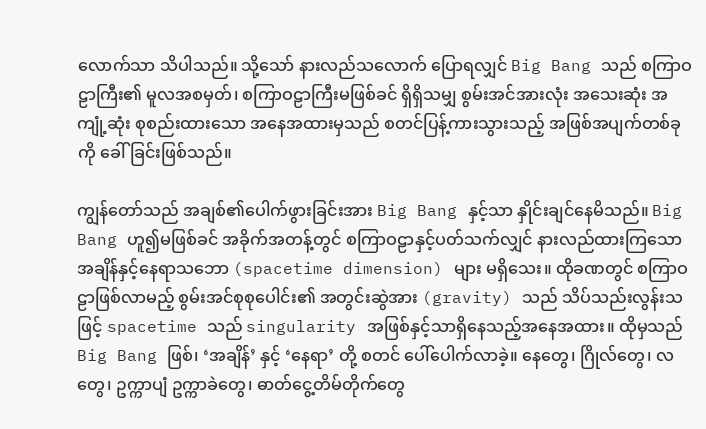လောက်သာ သိပါသည်။ သို့သော် နားလည်သလောက် ပြောရလျှင် Big Bang သည် စကြာဝဠာကြီး၏ မူလအစမှတ်၊ စကြာဝဠာကြီးမဖြစ်ခင် ရှိရှိသမျှ စွမ်းအင်အားလုံး အသေးဆုံး အကျုံ့ဆုံး စုစည်းထားသော အနေအထားမှသည် စတင်ပြန့်ကားသွားသည့် အဖြစ်အပျက်တစ်ခုကို ခေါ်ခြင်းဖြစ်သည်။

ကျွန်တော်သည် အချစ်၏ပေါက်ဖွားခြင်းအား Big Bang နှင့်သာ နှိုင်းချင်နေမိသည်။ Big Bang ဟူ၍မဖြစ်ခင် အခိုက်အတန့်တွင် စကြာဝဠာနှင့်ပတ်သက်လျှင် နားလည်ထားကြသော အချိန်နှင့်နေရာသဘော (spacetime dimension) များ မရှိသေး။ ထိုခဏတွင် စကြာဝဠာဖြစ်လာမည့် စွမ်းအင်စုစုပေါင်း၏ အတွင်းဆွဲအား (gravity) သည် သိပ်သည်းလွန်းသဖြင့် spacetime သည် singularity အဖြစ်နှင့်သာရှိနေသည့်အနေအထား။ ထိုမှသည် Big Bang ဖြစ်၊ ‘အချိန်’ နှင့် ‘နေရာ’ တို့ စတင် ပေါ်ပေါက်လာခဲ့။ နေတွေ၊ ဂြိုလ်တွေ၊ လတွေ၊ ဥက္ကာပျံ ဥက္ကာခဲတွေ၊ ဓာတ်ငွေ့တိမ်တိုက်တွေ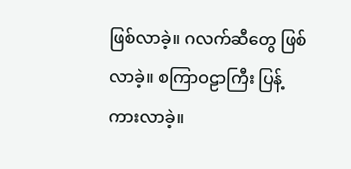ဖြစ်လာခဲ့။ ဂလက်ဆီတွေ ဖြစ်လာခဲ့။ စကြာဝဠာကြီး ပြန့်ကားလာခဲ့။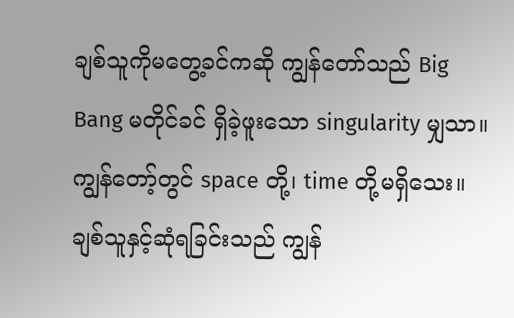ချစ်သူကိုမတွေ့ခင်ကဆို ကျွန်တော်သည် Big Bang မတိုင်ခင် ရှိခဲ့ဖူးသော singularity မျှသာ။ ကျွန်တော့်တွင် space တို့၊ time တို့မရှိသေး။ ချစ်သူနှင့်ဆုံရခြင်းသည် ကျွန်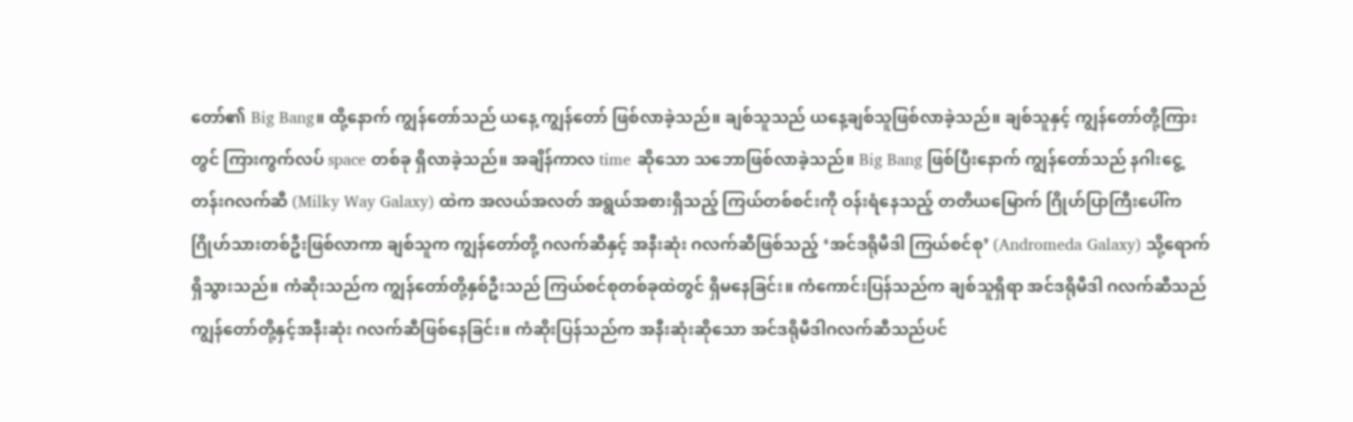တော်၏ Big Bang။ ထို့နောက် ကျွန်တော်သည် ယနေ့ ကျွန်တော် ဖြစ်လာခဲ့သည်။ ချစ်သူသည် ယနေ့ချစ်သူဖြစ်လာခဲ့သည်။ ချစ်သူနှင့် ကျွန်တော်တို့ကြားတွင် ကြားကွက်လပ် space တစ်ခု ရှိလာခဲ့သည်။ အချိန်ကာလ time ဆိုသော သဘောဖြစ်လာခဲ့သည်။ Big Bang ဖြစ်ပြီးနောက် ကျွန်တော်သည် နဂါးငွေ့တန်းဂလက်ဆီ (Milky Way Galaxy) ထဲက အလယ်အလတ် အရွယ်အစားရှိသည့် ကြယ်တစ်စင်းကို ဝန်းရံနေသည့် တတိယမြောက် ဂြိုဟ်ပြာကြီးပေါ်က ဂြိုဟ်သားတစ်ဦးဖြစ်လာကာ ချစ်သူက ကျွန်တော်တို့ ဂလက်ဆီနှင့် အနီးဆုံး ဂလက်ဆီဖြစ်သည့် ‘အင်ဒရိုမီဒါ ကြယ်စင်စု’ (Andromeda Galaxy) သို့ရောက်ရှိသွားသည်။ ကံဆိုးသည်က ကျွန်တော်တို့နှစ်ဦးသည် ကြယ်စင်စုတစ်ခုထဲတွင် ရှိမနေခြင်း။ ကံကောင်းပြန်သည်က ချစ်သူရှိရာ အင်ဒရိုမီဒါ ဂလက်ဆီသည် ကျွန်တော်တို့နှင့်အနီးဆုံး ဂလက်ဆီဖြစ်နေခြင်း။ ကံဆိုးပြန်သည်က အနီးဆုံးဆိုသော အင်ဒရိုမီဒါဂလက်ဆီသည်ပင်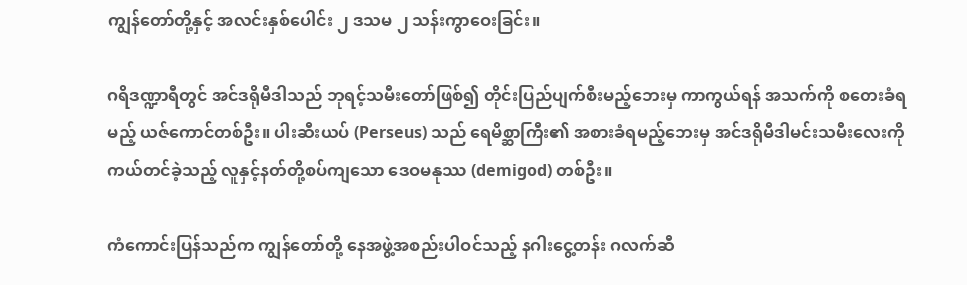ကျွန်တော်တို့နှင့် အလင်းနှစ်ပေါင်း ၂ ဒသမ ၂ သန်းကွာဝေးခြင်း။

ဂရိဒဏ္ဍာရီတွင် အင်ဒရိုမီဒါသည် ဘုရင့်သမီးတော်ဖြစ်၍ တိုင်းပြည်ပျက်စီးမည့်ဘေးမှ ကာကွယ်ရန် အသက်ကို စတေးခံရမည့် ယဇ်ကောင်တစ်ဦး။ ပါးဆီးယပ် (Perseus) သည် ရေမိစ္ဆာကြီး၏ အစားခံရမည့်ဘေးမှ အင်ဒရိုမီဒါမင်းသမီးလေးကို ကယ်တင်ခဲ့သည့် လူနှင့်နတ်တို့စပ်ကျသော ဒေဝမနုဿ (demigod) တစ်ဦး။

ကံကောင်းပြန်သည်က ကျွန်တော်တို့ နေအဖွဲ့အစည်းပါဝင်သည့် နဂါးငွေ့တန်း ဂလက်ဆီ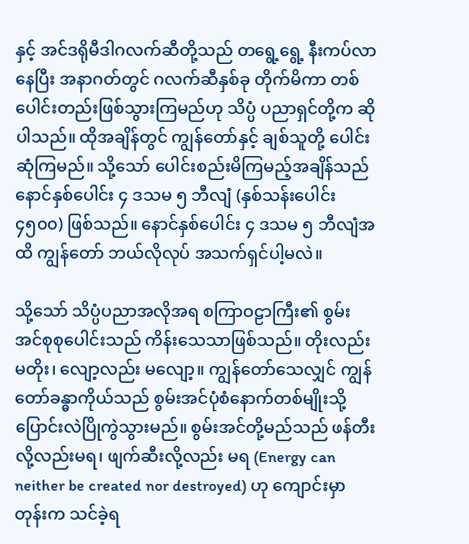နှင့် အင်ဒရိုမီဒါဂလက်ဆီတို့သည် တရွေ့ရွေ့ နီးကပ်လာနေပြီး အနာဂတ်တွင် ဂလက်ဆီနှစ်ခု တိုက်မိကာ တစ်ပေါင်းတည်းဖြစ်သွားကြမည်ဟု သိပ္ပံ ပညာရှင်တို့က ဆိုပါသည်။ ထိုအချိန်တွင် ကျွန်တော်နှင့် ချစ်သူတို့ ပေါင်းဆုံကြမည်။ သို့သော် ပေါင်းစည်းမိကြမည့်အချိန်သည် နောင်နှစ်ပေါင်း ၄ ဒသမ ၅ ဘီလျံ (နှစ်သန်းပေါင်း ၄၅၀၀) ဖြစ်သည်။ နောင်နှစ်ပေါင်း ၄ ဒသမ ၅ ဘီလျံအထိ ကျွန်တော် ဘယ်လိုလုပ် အသက်ရှင်ပါ့မလဲ။

သို့သော် သိပ္ပံပညာအလိုအရ စကြာဝဠာကြီး၏ စွမ်းအင်စုစုပေါင်းသည် ကိန်းသေသာဖြစ်သည်။ တိုးလည်း မတိုး၊ လျော့လည်း မလျော့။ ကျွန်တော်သေလျှင် ကျွန်တော်ခန္ဓာကိုယ်သည် စွမ်းအင်ပုံစံနောက်တစ်မျိုးသို့ ပြောင်းလဲပြိုကွဲသွားမည်။ စွမ်းအင်တို့မည်သည် ဖန်တီးလို့လည်းမရ၊ ဖျက်ဆီးလို့လည်း မရ (Energy can neither be created nor destroyed) ဟု ကျောင်းမှာတုန်းက သင်ခဲ့ရ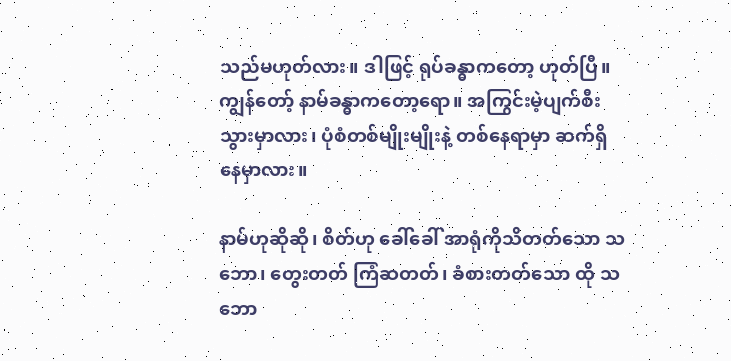သည်မဟုတ်လား။ ဒါဖြင့် ရုပ်ခန္ဓာကတော့ ဟုတ်ပြီ။ ကျွန်တော့် နာမ်ခန္ဓာကတော့ရော။ အကြွင်းမဲ့ပျက်စီးသွားမှာလား၊ ပုံစံတစ်မျိုးမျိုးနဲ့ တစ်နေရာမှာ ဆက်ရှိနေမှာလား။

နာမ်ဟုဆိုဆို၊ စိတ်ဟု ခေါ်ခေါ် အာရုံကိုသိတတ်သော သဘော၊ တွေးတတ် ကြံဆတတ်၊ ခံစားတတ်သော ထို သဘော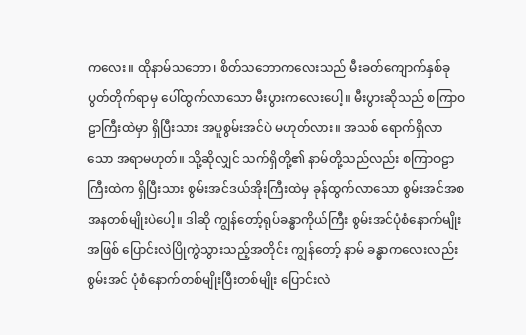ကလေး။ ထိုနာမ်သဘော၊ စိတ်သဘောကလေးသည် မီးခတ်ကျောက်နှစ်ခု ပွတ်တိုက်ရာမှ ပေါ်ထွက်လာသော မီးပွားကလေးပေါ့။ မီးပွားဆိုသည် စကြာဝဠာကြီးထဲမှာ ရှိပြီးသား အပူစွမ်းအင်ပဲ မဟုတ်လား။ အသစ် ရောက်ရှိလာသော အရာမဟုတ်။ သို့ဆိုလျှင် သက်ရှိတို့၏ နာမ်တို့သည်လည်း စကြာဝဠာကြီးထဲက ရှိပြီးသား စွမ်းအင်ဒယ်အိုးကြီးထဲမှ ခုန်ထွက်လာသော စွမ်းအင်အစအနတစ်မျိုးပဲပေါ့။ ဒါဆို ကျွန်တော့်ရုပ်ခန္ဓာကိုယ်ကြီး စွမ်းအင်ပုံစံနောက်မျိုးအဖြစ် ပြောင်းလဲပြိုကွဲသွားသည့်အတိုင်း ကျွန်တော့် နာမ် ခန္ဓာကလေးလည်း စွမ်းအင် ပုံစံနောက်တစ်မျိုးပြီးတစ်မျိုး ပြောင်းလဲ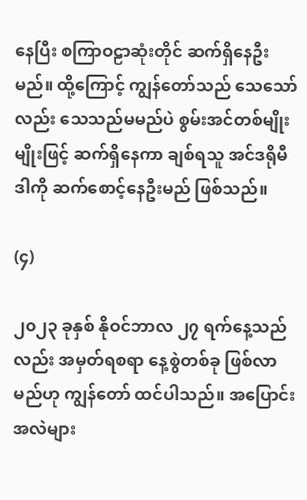နေပြီး စကြာဝဠာဆုံးတိုင် ဆက်ရှိနေဦးမည်။ ထို့ကြောင့် ကျွန်တော်သည် သေသော်လည်း သေသည်မမည်ပဲ စွမ်းအင်တစ်မျိုးမျိုးဖြင့် ဆက်ရှိနေကာ ချစ်ရသူ အင်ဒရိုမီဒါကို ဆက်စောင့်နေဦးမည် ဖြစ်သည်။

(၄)

၂၀၂၃ ခုနှစ် နိုဝင်ဘာလ ၂၇ ရက်နေ့သည်လည်း အမှတ်ရစရာ နေ့စွဲတစ်ခု ဖြစ်လာမည်ဟု ကျွန်တော် ထင်ပါသည်။ အပြောင်းအလဲများ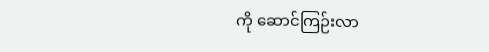ကို ဆောင်ကြဉ်းလာ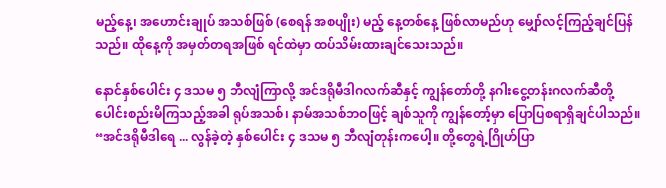မည့်နေ့၊ အဟောင်းချုပ် အသစ်ဖြစ် (စေရန် အစပျိုး) မည့် နေ့တစ်နေ့ ဖြစ်လာမည်ဟု မျှော်လင့်ကြည့်ချင်ပြန်သည်။ ထိုနေ့ကို အမှတ်တရအဖြစ် ရင်ထဲမှာ ထပ်သိမ်းထားချင်သေးသည်။

နောင်နှစ်ပေါင်း ၄ ဒသမ ၅ ဘီလျံကြာလို့ အင်ဒရိုမီဒါဂလက်ဆီနှင့် ကျွန်တော်တို့ နဂါးငွေ့တန်းဂလက်ဆီတို့ ပေါင်းစည်းမိကြသည့်အခါ ရုပ်အသစ်၊ နာမ်အသစ်ဘဝဖြင့် ချစ်သူကို ကျွန်တော့်မှာ ပြောပြစရာရှိချင်ပါသည်။ “အင်ဒရိုမီဒါရေ ... လွန်ခဲ့တဲ့ နှစ်ပေါင်း ၄ ဒသမ ၅ ဘီလျံတုန်းကပေါ့။ တို့တွေရဲ့ဂြိုဟ်ပြာ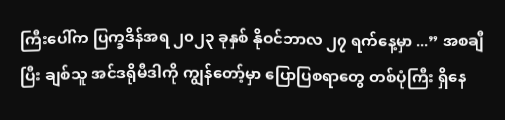ကြီးပေါ်က ပြက္ခဒိန်အရ ၂၀၂၃ ခုနှစ် နိုဝင်ဘာလ ၂၇ ရက်နေ့မှာ ...” အစချီပြီး ချစ်သူ အင်ဒရိုမီဒါကို ကျွန်တော့်မှာ ပြောပြစရာတွေ တစ်ပုံကြီး ရှိနေ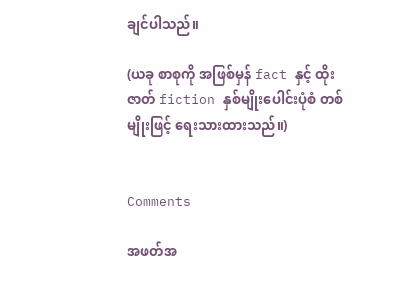ချင်ပါသည်။

(ယခု စာစုကို အဖြစ်မှန် fact နှင့် ထိုးဇာတ် fiction နှစ်မျိုးပေါင်းပုံစံ တစ်မျိုးဖြင့် ရေးသားထားသည်။)


Comments

အဖတ်အ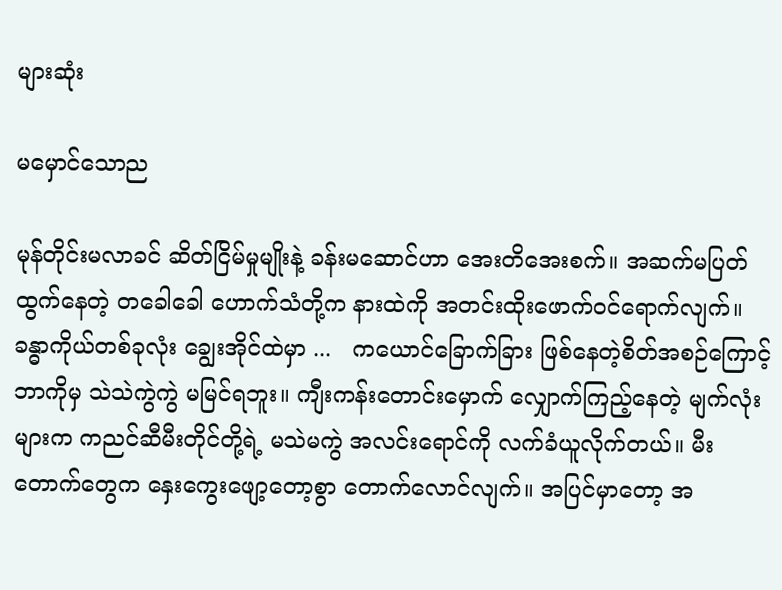များဆုံး

မမှောင်သောည

မုန်တိုင်းမလာခင် ဆိတ်ငြိမ်မှုမျိုးနဲ့ ခန်းမဆောင်ဟာ အေးတိအေးစက်။ အဆက်မပြတ်ထွက်နေတဲ့ တခေါခေါ ဟောက်သံတို့က နားထဲကို အတင်းထိုးဖောက်ဝင်ရောက်လျက်။ ခန္ဓာကိုယ်တစ်ခုလုံး ချွေးအိုင်ထဲမှာ ...   ကယောင်ခြောက်ခြား ဖြစ်နေတဲ့စိတ်အစဉ်ကြောင့် ဘာကိုမှ သဲသဲကွဲကွဲ မမြင်ရဘူး။ ကျီးကန်းတောင်းမှောက် လျှောက်ကြည့်နေတဲ့ မျက်လုံးများက ကညင်ဆီမီးတိုင်တို့ရဲ့ မသဲမကွဲ အလင်းရောင်ကို လက်ခံယူလိုက်တယ်။ မီးတောက်တွေက နှေးကွေးဖျော့တော့စွာ တောက်လောင်လျက်။ အပြင်မှာတော့ အ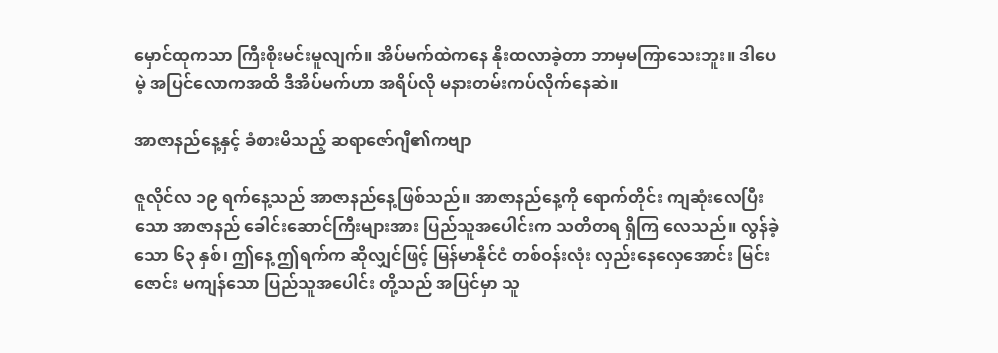မှောင်ထုကသာ ကြီးစိုးမင်းမူလျက်။ အိပ်မက်ထဲကနေ နိုးထလာခဲ့တာ ဘာမှမကြာသေးဘူး။ ဒါပေမဲ့ အပြင်လောကအထိ ဒီအိပ်မက်ဟာ အရိပ်လို မနားတမ်းကပ်လိုက်နေဆဲ။

အာဇာနည်နေ့နှင့် ခံစားမိသည့် ဆရာဇော်ဂျီ၏ကဗျာ

ဇူလိုင်လ ၁၉ ရက်နေ့သည် အာဇာနည်နေ့ဖြစ်သည်။ အာဇာနည်နေ့ကို ရောက်တိုင်း ကျဆုံးလေပြီးသော အာဇာနည် ခေါင်းဆောင်ကြီးများအား ပြည်သူအပေါင်းက သတိတရ ရှိကြ လေသည်။ လွန်ခဲ့သော ၆၃ နှစ်၊ ဤနေ့ ဤရက်က ဆိုလျှင်ဖြင့် မြန်မာနိုင်ငံ တစ်ဝန်းလုံး လှည်းနေလှေအောင်း မြင်းဇောင်း မကျန်သော ပြည်သူအပေါင်း တို့သည် အပြင်မှာ သူ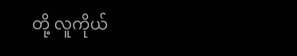တို့ လူကိုယ်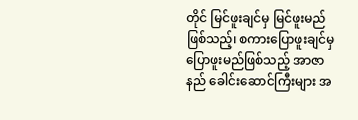တိုင် မြင်ဖူးချင်မှ မြင်ဖူးမည်ဖြစ်သည့်၊ စကားပြောဖူးချင်မှ ပြောဖူးမည်ဖြစ်သည့် အာဇာနည် ခေါင်းဆောင်ကြီးများ အ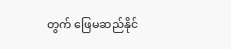တွက် ဖြေမဆည်နိုင်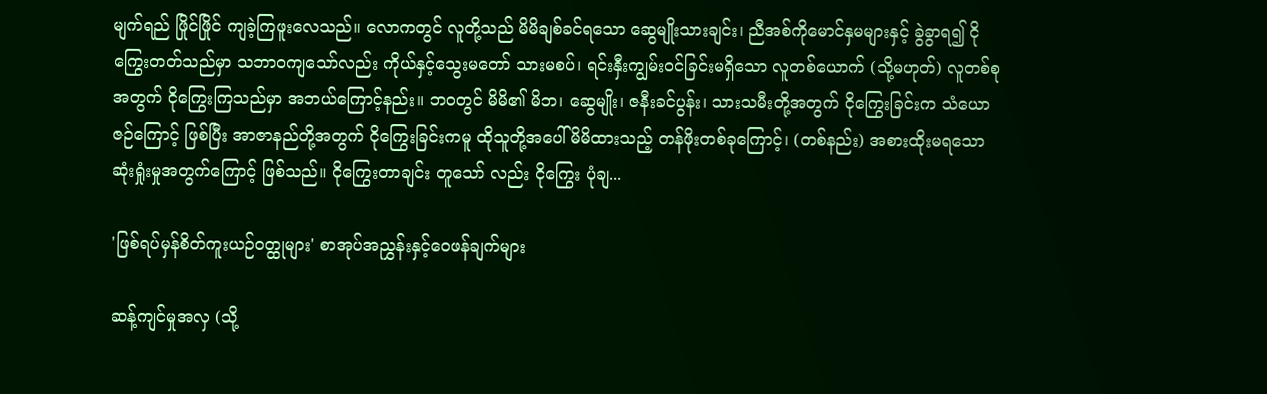မျက်ရည် ဖြိုင်ဖြိုင် ကျခဲ့ကြဖူးလေသည်။ လောကတွင် လူတို့သည် မိမိချစ်ခင်ရသော ဆွေမျိုးသားချင်း၊ ညီအစ်ကိုမောင်နှမများနှင့် ခွဲခွာရ၍ ငိုကြွေးတတ်သည်မှာ သဘာဝကျသော်လည်း ကိုယ်နှင့်သွေးမတော် သားမစပ်၊ ရင်းနှီးကျွမ်းဝင်ခြင်းမရှိသော လူတစ်ယောက် (သို့မဟုတ်) လူတစ်စုအတွက် ငိုကြွေးကြသည်မှာ အဘယ်ကြောင့်နည်း။ ဘဝတွင် မိမိ၏ မိဘ၊ ဆွေမျိုး၊ ဇနီးခင်ပွန်း၊ သားသမီးတို့အတွက် ငိုကြွေးခြင်းက သံယောဇဉ်ကြောင့် ဖြစ်ပြီး အာဇာနည်တို့အတွက် ငိုကြွေးခြင်းကမူ ထိုသူတို့အပေါ် မိမိထားသည့် တန်ဖိုးတစ်ခုကြောင့်၊ (တစ်နည်း) အစားထိုးမရသော ဆုံးရှုံးမှုအတွက်ကြောင့် ဖြစ်သည်။ ငိုကြွေးတာချင်း တူသော် လည်း ငိုကြွေး ပုံချ...

'ဖြစ်ရပ်မှန်စိတ်ကူးယဉ်ဝတ္ထုများ' စာအုပ်အညွှန်းနှင့်ဝေဖန်ချက်များ

ဆန့်ကျင်မှုအလှ (သို့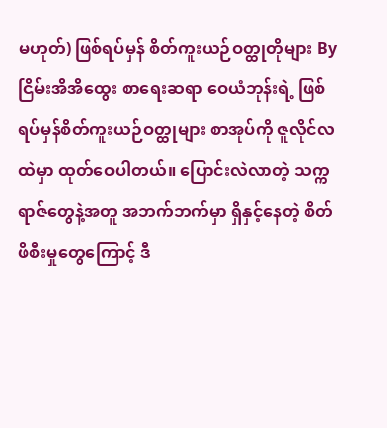မဟုတ်) ဖြစ်ရပ်မှန် စိတ်ကူးယဉ်ဝတ္ထုတိုများ By ငြိမ်းအိအိထွေး စာရေးဆရာ ဝေယံဘုန်းရဲ့ ဖြစ်ရပ်မှန်စိတ်ကူးယဉ်ဝတ္ထုများ စာအုပ်ကို ဇူလိုင်လထဲမှာ ထုတ်ဝေပါတယ်။ ပြောင်းလဲလာတဲ့ သက္ကရာဇ်တွေနဲ့အတူ အဘက်ဘက်မှာ ရှိနှင့်နေတဲ့ စိတ်ဖိစီးမှုတွေကြောင့် ဒီ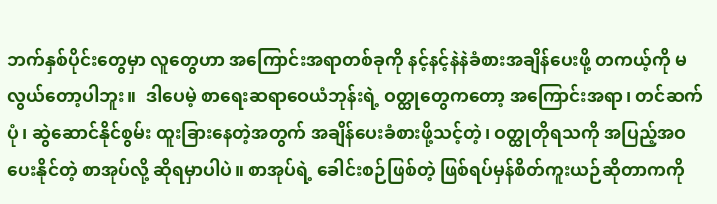ဘက်နှစ်ပိုင်းတွေမှာ လူတွေဟာ အကြောင်းအရာတစ်ခုကို နင့်နင့်နဲနဲခံစားအချိန်ပေးဖို့ တကယ့်ကို မလွယ်တော့ပါဘူး။  ဒါပေမဲ့ စာရေးဆရာဝေယံဘုန်းရဲ့ ဝတ္ထုတွေကတော့ အကြောင်းအရာ၊ တင်ဆက်ပုံ၊ ဆွဲဆောင်နိုင်စွမ်း ထူးခြားနေတဲ့အတွက် အချိန်ပေးခံစားဖို့သင့်တဲ့၊ ဝတ္ထုတိုရသကို အပြည့်အဝပေးနိုင်တဲ့ စာအုပ်လို့ ဆိုရမှာပါပဲ။ စာအုပ်ရဲ့ ခေါင်းစဉ်ဖြစ်တဲ့ ဖြစ်ရပ်မှန်စိတ်ကူးယဉ်ဆိုတာကကို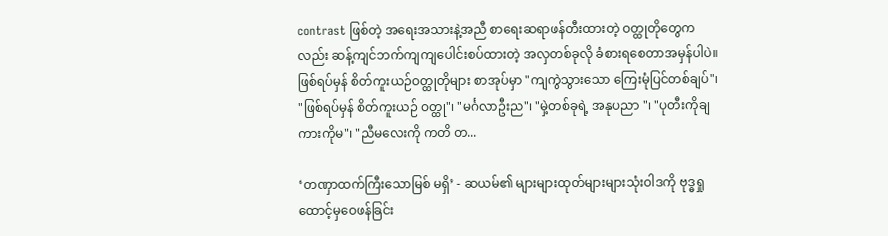contrast ဖြစ်တဲ့ အရေးအသားနဲ့အညီ စာရေးဆရာဖန်တီးထားတဲ့ ဝတ္ထုတိုတွေကလည်း ဆန့်ကျင်ဘက်ကျကျပေါင်းစပ်ထားတဲ့ အလှတစ်ခုလို ခံစားရစေတာအမှန်ပါပဲ။  ဖြစ်ရပ်မှန် စိတ်ကူးယဉ်ဝတ္ထုတိုများ စာအုပ်မှာ "ကျကွဲသွားသော ကြေးမုံပြင်တစ်ချပ်"၊ "ဖြစ်ရပ်မှန် စိတ်ကူးယဉ် ဝတ္ထု"၊ "မင်္ဂလာဦးည"၊ "မှဲ့တစ်ခုရဲ့ အနုပညာ "၊ "ပုတီးကိုချ ကားကိုမ"၊ "ညီမလေးကို ကတိ တ...

‘တဏှာထက်ကြီးသောမြစ် မရှိ’ - ဆယမ်၏ များများထုတ်များများသုံးဝါဒကို ဗုဒ္ဓရှုထောင့်မှဝေဖန်ခြင်း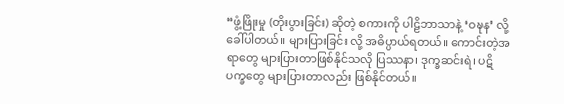“ဖွံ့ဖြိုးမှု (တိုးပွားခြင်း) ဆိုတဲ့ စကားကို ပါဠိဘာသာနဲ့ ‘ဝဍ္ဎန’ လို့ ခေါ်ပါတယ်။ များပြားခြင်း လို့ အဓိပ္ပာယ်ရတယ်။ ကောင်းတဲ့အရာတွေ များပြားတာဖြစ်နိုင်သလို ပြဿနာ၊ ဒုက္ခဆင်းရဲ၊ ပဋိပက္ခတွေ များပြားတာလည်း ဖြစ်နိုင်တယ်။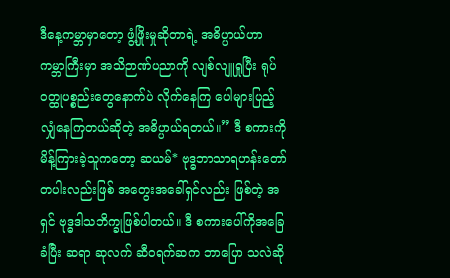ဒီနေ့ကမ္ဘာမှာတော့ ဖွံ့ဖြိုးမှုဆိုတာရဲ့ အဓိပ္ပာယ်ဟာ ကမ္ဘာကြီးမှာ အသိဉာဏ်ပညာကို လျစ်လျူရှုပြီး ရုပ်ဝတ္ထုပစ္စည်းတွေနောက်ပဲ လိုက်နေကြ ပေါများပြည့်လျှံနေကြတယ်ဆိုတဲ့ အဓိပ္ပာယ်ရတယ်။” ဒီ စကားကို မိန့်ကြားခဲ့သူကတော့ ဆယမ်* ဗုဒ္ဓဘာသာရဟန်းတော်တပါးလည်းဖြစ် အတွေးအခေါ်ရှင်လည်း ဖြစ်တဲ့ အရှင် ဗုဒ္ဓဒါသဘိက္ခုဖြစ်ပါတယ်။ ဒီ စကားပေါ်ကိုအခြေခံပြီး ဆရာ ဆုလက် ဆီဝရက်ဆက ဘာပြော သလဲဆို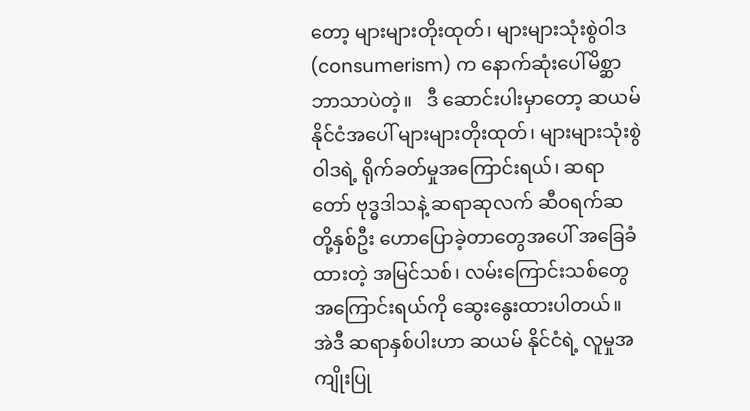တော့ များများတိုးထုတ်၊ များများသုံးစွဲဝါဒ (consumerism) က နောက်ဆုံးပေါ်မိစ္ဆာဘာသာပဲတဲ့။   ဒီ ဆောင်းပါးမှာတော့ ဆယမ်နိုင်ငံအပေါ် များများတိုးထုတ်၊ များများသုံးစွဲဝါဒရဲ့ ရိုက်ခတ်မှုအကြောင်းရယ်၊ ဆရာတော် ဗုဒ္ဓဒါသနဲ့ ဆရာဆုလက် ဆီဝရက်ဆတို့နှစ်ဦး ဟောပြောခဲ့တာတွေအပေါ် အခြေခံထားတဲ့ အမြင်သစ်၊ လမ်းကြောင်းသစ်တွေအကြောင်းရယ်ကို ဆွေးနွေးထားပါတယ်။ အဲဒီ ဆရာနှစ်ပါးဟာ ဆယမ် နိုင်ငံရဲ့ လူမှုအကျိုးပြု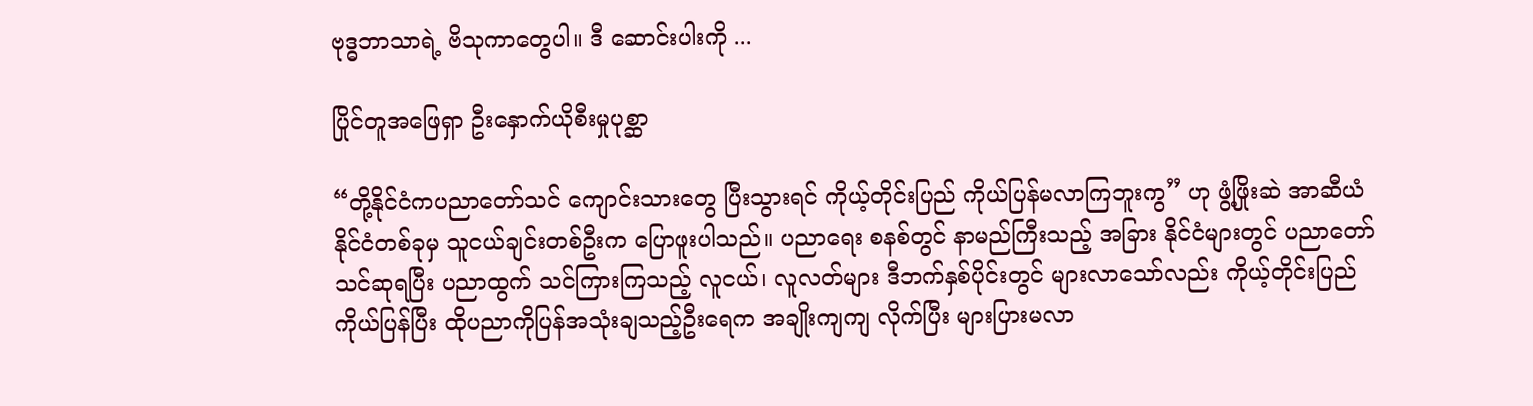ဗုဒ္ဓဘာသာရဲ့ ဗိသုကာတွေပါ။ ဒီ ဆောင်းပါးကို ...

ပြိုင်တူအဖြေရှာ ဦးနှောက်ယိုစီးမှုပုစ္ဆာ

“တို့နိုင်ငံကပညာတော်သင် ကျောင်းသားတွေ ပြီးသွားရင် ကိုယ့်တိုင်းပြည် ကိုယ်ပြန်မလာကြဘူးကွ” ဟု ဖွံ့ဖြိုးဆဲ အာဆီယံနိုင်ငံတစ်ခုမှ သူငယ်ချင်းတစ်ဦးက ပြောဖူးပါသည်။ ပညာရေး စနစ်တွင် နာမည်ကြီးသည့် အခြား နိုင်ငံများတွင် ပညာတော်သင်ဆုရပြီး ပညာထွက် သင်ကြားကြသည့် လူငယ်၊ လူလတ်များ ဒီဘက်နှစ်ပိုင်းတွင် များလာသော်လည်း ကိုယ့်တိုင်းပြည်ကိုယ်ပြန်ပြီး ထိုပညာကိုပြန်အသုံးချသည့်ဦးရေက အချိုးကျကျ လိုက်ပြီး များပြားမလာ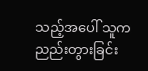သည့်အပေါ် သူက ညည်းတွားခြင်း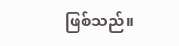ဖြစ်သည်။